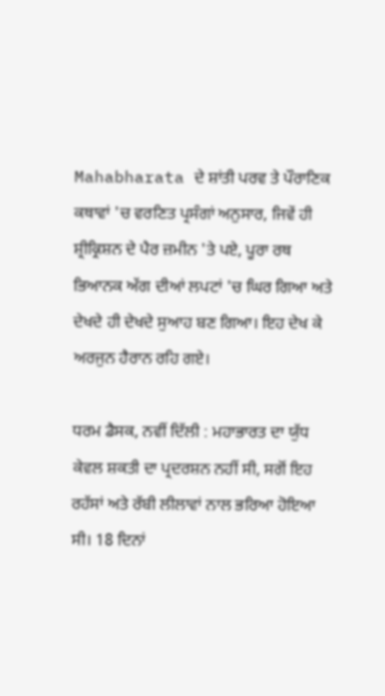Mahabharata ਦੇ ਸ਼ਾਂਤੀ ਪਰਵ ਤੇ ਪੌਰਾਣਿਕ ਕਥਾਵਾਂ 'ਚ ਵਰਣਿਤ ਪ੍ਰਸੰਗਾਂ ਅਨੁਸਾਰ, ਜਿਵੇਂ ਹੀ ਸ਼੍ਰੀਕ੍ਰਿਸ਼ਨ ਦੇ ਪੈਰ ਜ਼ਮੀਨ 'ਤੇ ਪਏ, ਪੂਰਾ ਰਥ ਭਿਆਨਕ ਅੱਗ ਦੀਆਂ ਲਪਟਾਂ 'ਚ ਘਿਰ ਗਿਆ ਅਤੇ ਦੇਖਦੇ ਹੀ ਦੇਖਦੇ ਸੁਆਹ ਬਣ ਗਿਆ। ਇਹ ਦੇਖ ਕੇ ਅਰਜੁਨ ਹੈਰਾਨ ਰਹਿ ਗਏ।

ਧਰਮ ਡੈਸਕ, ਨਵੀਂ ਦਿੱਲੀ : ਮਹਾਭਾਰਤ ਦਾ ਯੁੱਧ ਕੇਵਲ ਸ਼ਕਤੀ ਦਾ ਪ੍ਰਦਰਸ਼ਨ ਨਹੀਂ ਸੀ, ਸਗੋਂ ਇਹ ਰਹੱਸਾਂ ਅਤੇ ਰੱਬੀ ਲੀਲਾਵਾਂ ਨਾਲ ਭਰਿਆ ਹੋਇਆ ਸੀ। 18 ਦਿਨਾਂ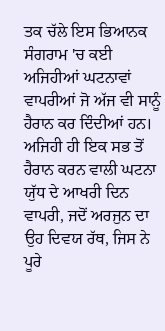ਤਕ ਚੱਲੇ ਇਸ ਭਿਆਨਕ ਸੰਗਰਾਮ 'ਚ ਕਈ ਅਜਿਹੀਆਂ ਘਟਨਾਵਾਂ ਵਾਪਰੀਆਂ ਜੋ ਅੱਜ ਵੀ ਸਾਨੂੰ ਹੈਰਾਨ ਕਰ ਦਿੰਦੀਆਂ ਹਨ। ਅਜਿਹੀ ਹੀ ਇਕ ਸਭ ਤੋਂ ਹੈਰਾਨ ਕਰਨ ਵਾਲੀ ਘਟਨਾ ਯੁੱਧ ਦੇ ਆਖਰੀ ਦਿਨ ਵਾਪਰੀ, ਜਦੋਂ ਅਰਜੁਨ ਦਾ ਉਹ ਦਿਵਯ ਰੱਥ, ਜਿਸ ਨੇ ਪੂਰੇ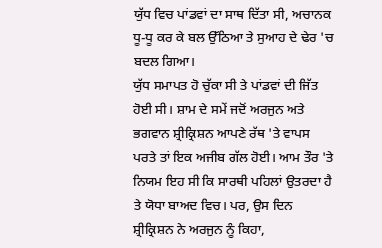ਯੁੱਧ ਵਿਚ ਪਾਂਡਵਾਂ ਦਾ ਸਾਥ ਦਿੱਤਾ ਸੀ, ਅਚਾਨਕ ਧੂ-ਧੂ ਕਰ ਕੇ ਬਲ ਉੱਠਿਆ ਤੇ ਸੁਆਹ ਦੇ ਢੇਰ 'ਚ ਬਦਲ ਗਿਆ।
ਯੁੱਧ ਸਮਾਪਤ ਹੋ ਚੁੱਕਾ ਸੀ ਤੇ ਪਾਂਡਵਾਂ ਦੀ ਜਿੱਤ ਹੋਈ ਸੀ। ਸ਼ਾਮ ਦੇ ਸਮੇਂ ਜਦੋਂ ਅਰਜੁਨ ਅਤੇ ਭਗਵਾਨ ਸ਼੍ਰੀਕ੍ਰਿਸ਼ਨ ਆਪਣੇ ਰੱਥ 'ਤੇ ਵਾਪਸ ਪਰਤੇ ਤਾਂ ਇਕ ਅਜੀਬ ਗੱਲ ਹੋਈ। ਆਮ ਤੌਰ 'ਤੇ ਨਿਯਮ ਇਹ ਸੀ ਕਿ ਸਾਰਥੀ ਪਹਿਲਾਂ ਉਤਰਦਾ ਹੈ ਤੇ ਯੋਧਾ ਬਾਅਦ ਵਿਚ। ਪਰ, ਉਸ ਦਿਨ ਸ਼੍ਰੀਕ੍ਰਿਸ਼ਨ ਨੇ ਅਰਜੁਨ ਨੂੰ ਕਿਹਾ,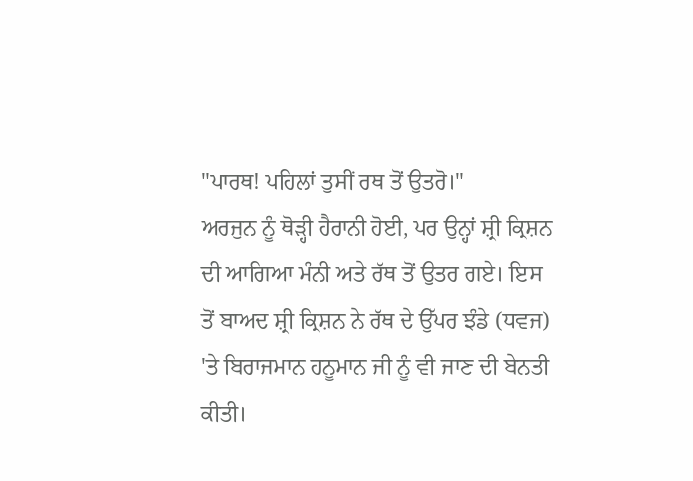"ਪਾਰਥ! ਪਹਿਲਾਂ ਤੁਸੀਂ ਰਥ ਤੋਂ ਉਤਰੋ।"
ਅਰਜੁਨ ਨੂੰ ਥੋੜ੍ਹੀ ਹੈਰਾਨੀ ਹੋਈ, ਪਰ ਉਨ੍ਹਾਂ ਸ਼੍ਰੀ ਕ੍ਰਿਸ਼ਨ ਦੀ ਆਗਿਆ ਮੰਨੀ ਅਤੇ ਰੱਥ ਤੋਂ ਉਤਰ ਗਏ। ਇਸ ਤੋਂ ਬਾਅਦ ਸ਼੍ਰੀ ਕ੍ਰਿਸ਼ਨ ਨੇ ਰੱਥ ਦੇ ਉੱਪਰ ਝੰਡੇ (ਧਵਜ) 'ਤੇ ਬਿਰਾਜਮਾਨ ਹਨੂਮਾਨ ਜੀ ਨੂੰ ਵੀ ਜਾਣ ਦੀ ਬੇਨਤੀ ਕੀਤੀ।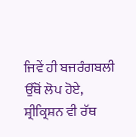ਜਿਵੇਂ ਹੀ ਬਜਰੰਗਬਲੀ ਉੱਥੋਂ ਲੋਪ ਹੋਏ, ਸ਼੍ਰੀਕ੍ਰਿਸ਼ਨ ਵੀ ਰੱਥ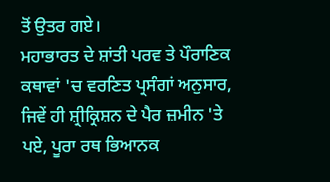ਤੋਂ ਉਤਰ ਗਏ।
ਮਹਾਭਾਰਤ ਦੇ ਸ਼ਾਂਤੀ ਪਰਵ ਤੇ ਪੌਰਾਣਿਕ ਕਥਾਵਾਂ 'ਚ ਵਰਣਿਤ ਪ੍ਰਸੰਗਾਂ ਅਨੁਸਾਰ, ਜਿਵੇਂ ਹੀ ਸ਼੍ਰੀਕ੍ਰਿਸ਼ਨ ਦੇ ਪੈਰ ਜ਼ਮੀਨ 'ਤੇ ਪਏ, ਪੂਰਾ ਰਥ ਭਿਆਨਕ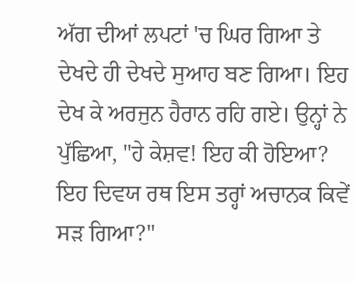ਅੱਗ ਦੀਆਂ ਲਪਟਾਂ 'ਚ ਘਿਰ ਗਿਆ ਤੇ ਦੇਖਦੇ ਹੀ ਦੇਖਦੇ ਸੁਆਹ ਬਣ ਗਿਆ। ਇਹ ਦੇਖ ਕੇ ਅਰਜੁਨ ਹੈਰਾਨ ਰਹਿ ਗਏ। ਉਨ੍ਹਾਂ ਨੇ ਪੁੱਛਿਆ, "ਹੇ ਕੇਸ਼ਵ! ਇਹ ਕੀ ਹੋਇਆ? ਇਹ ਦਿਵਯ ਰਥ ਇਸ ਤਰ੍ਹਾਂ ਅਚਾਨਕ ਕਿਵੇਂ ਸੜ ਗਿਆ?"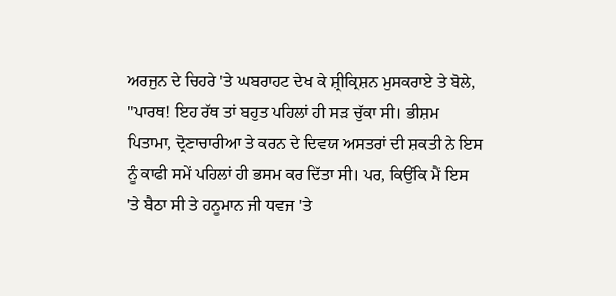ਅਰਜੁਨ ਦੇ ਚਿਹਰੇ 'ਤੇ ਘਬਰਾਹਟ ਦੇਖ ਕੇ ਸ਼੍ਰੀਕ੍ਰਿਸ਼ਨ ਮੁਸਕਰਾਏ ਤੇ ਬੋਲੇ, "ਪਾਰਥ! ਇਹ ਰੱਥ ਤਾਂ ਬਹੁਤ ਪਹਿਲਾਂ ਹੀ ਸੜ ਚੁੱਕਾ ਸੀ। ਭੀਸ਼ਮ ਪਿਤਾਮਾ, ਦ੍ਰੋਣਾਚਾਰੀਆ ਤੇ ਕਰਨ ਦੇ ਦਿਵਯ ਅਸਤਰਾਂ ਦੀ ਸ਼ਕਤੀ ਨੇ ਇਸ ਨੂੰ ਕਾਫੀ ਸਮੇਂ ਪਹਿਲਾਂ ਹੀ ਭਸਮ ਕਰ ਦਿੱਤਾ ਸੀ। ਪਰ, ਕਿਉਂਕਿ ਮੈਂ ਇਸ 'ਤੇ ਬੈਠਾ ਸੀ ਤੇ ਹਨੂਮਾਨ ਜੀ ਧਵਜ 'ਤੇ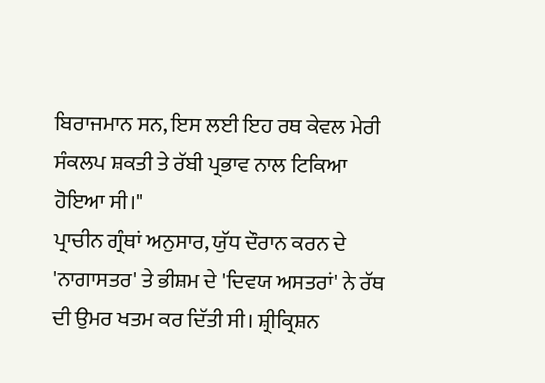ਬਿਰਾਜਮਾਨ ਸਨ, ਇਸ ਲਈ ਇਹ ਰਥ ਕੇਵਲ ਮੇਰੀ ਸੰਕਲਪ ਸ਼ਕਤੀ ਤੇ ਰੱਬੀ ਪ੍ਰਭਾਵ ਨਾਲ ਟਿਕਿਆ ਹੋਇਆ ਸੀ।"
ਪ੍ਰਾਚੀਨ ਗ੍ਰੰਥਾਂ ਅਨੁਸਾਰ, ਯੁੱਧ ਦੌਰਾਨ ਕਰਨ ਦੇ 'ਨਾਗਾਸਤਰ' ਤੇ ਭੀਸ਼ਮ ਦੇ 'ਦਿਵਯ ਅਸਤਰਾਂ' ਨੇ ਰੱਥ ਦੀ ਉਮਰ ਖਤਮ ਕਰ ਦਿੱਤੀ ਸੀ। ਸ਼੍ਰੀਕ੍ਰਿਸ਼ਨ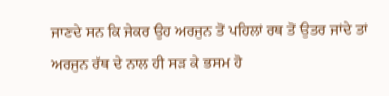ਜਾਣਦੇ ਸਨ ਕਿ ਜੇਕਰ ਉਹ ਅਰਜੁਨ ਤੋਂ ਪਹਿਲਾਂ ਰਥ ਤੋਂ ਉਤਰ ਜਾਂਦੇ ਤਾਂ ਅਰਜੁਨ ਰੱਥ ਦੇ ਨਾਲ ਹੀ ਸੜ ਕੇ ਭਸਮ ਹੋ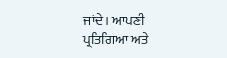ਜਾਂਦੇ। ਆਪਣੀ ਪ੍ਰਤਿਗਿਆ ਅਤੇ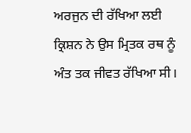ਅਰਜੁਨ ਦੀ ਰੱਖਿਆ ਲਈ ਕ੍ਰਿਸ਼ਨ ਨੇ ਉਸ ਮ੍ਰਿਤਕ ਰਥ ਨੂੰ ਅੰਤ ਤਕ ਜੀਵਤ ਰੱਖਿਆ ਸੀ।